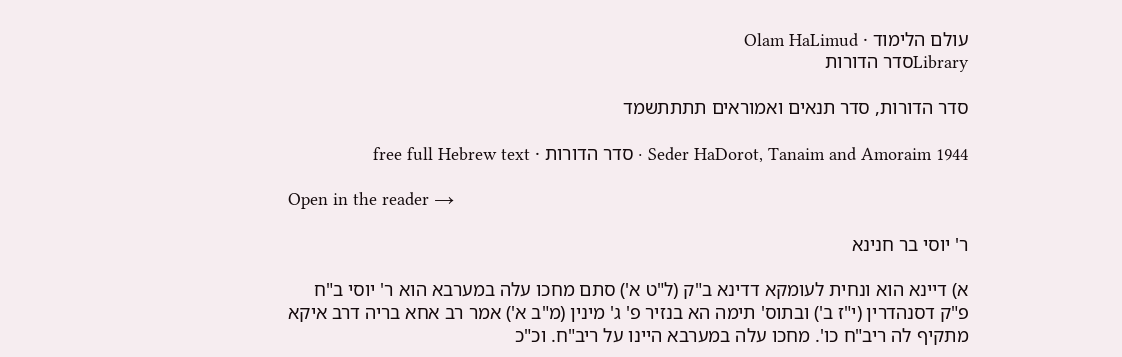עולם הלימוד · Olam HaLimud
Libraryסדר הדורות

סדר הדורות, סדר תנאים ואמוראים תתתתשמד

Seder HaDorot, Tanaim and Amoraim 1944 · סדר הדורות · free full Hebrew text

Open in the reader →

ר' יוסי בר חנינא

א) דיינא הוא ונחית לעומקא דדינא ב"ק (ל"ט א') סתם מחכו עלה במערבא הוא ר' יוסי ב"ח פ"ק דסנהדרין (י"ז ב') ובתוס' תימה הא בנזיר פ' ג' מינין (מ"ב א') אמר רב אחא בריה דרב איקא מתקיף לה ריב"ח כו'. מחכו עלה במערבא היינו על ריב"ח. וכ"כ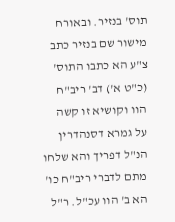תוס' בנזיר. ובאורח מישור שם בנזיר כתב צ"ע הא כתבו התוס' (כ"ט א') דב' ריב"ח הוו וקושיא זו קשה על גמרא דסנהדרין הנ"ל דפריך והא שלחו מתם לדברי ריב"ח כו' הא ב' הוו עכ"ל. ר"ל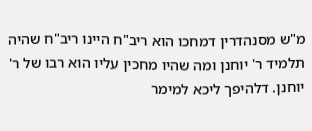מ"ש מסנהדרין דמחכו הוא ריב"ח היינו ריב"ח שהיה תלמיד ר' יוחנן ומה שהיו מחכין עליו הוא רבו של ר' יוחנן. דלהיפך ליכא למימר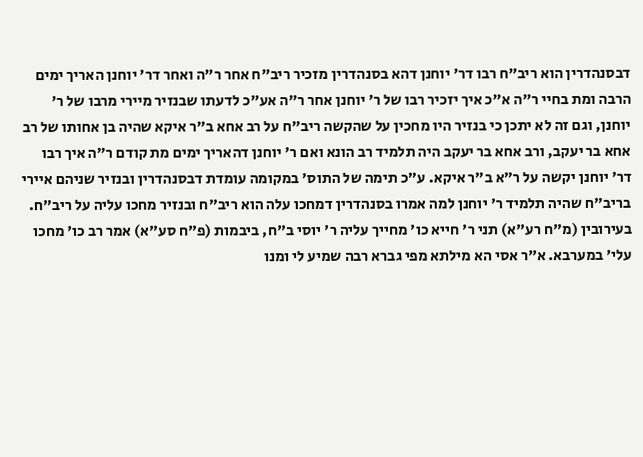דבסנהדרין הוא ריב"ח רבו דר' יוחנן דהא בסנהדרין מזכיר ריב"ח אחר ר"ה ואחר דר' יוחנן האריך ימים הרבה ומת בחיי ר"ה א"כ איך יזכיר רבו של ר' יוחנן אחר ר"ה אע"כ לדעתו שבנזיר מיירי מרבו של ר' יוחנן, וגם זה לא יתכן כי בנזיר היו מחכין על שהקשה ריב"ח על רב אחא ב"ר איקא שהיה בן אחותו של רב אחא בר יעקב, ורב אחא בר יעקב היה תלמיד רב הונא ואם ר' יוחנן דהאריך ימים מת קודם ר"ה איך רבו דר' יוחנן יקשה על ר"א ב"ר איקא. ע"כ תימה של התוס' במקומה עומדת דבסנהדרין ובנזיר שניהם איירי בריב"ח שהיה תלמיד ר' יוחנן למה אמרו בסנהדרין דמחכו עלה הוא ריב"ח ובנזיר מחכו עליה על ריב"ח. בעירובין (מ"ח רע"א) תני ר' חייא כו' מחייך עליה ר' יוסי ב"ח, ביבמות (פ"ח סע"א) אמר רב כו' מחכו עלי' במערבא. א"ר אסי הא מילתא מפי גברא רבה שמיע לי ומנו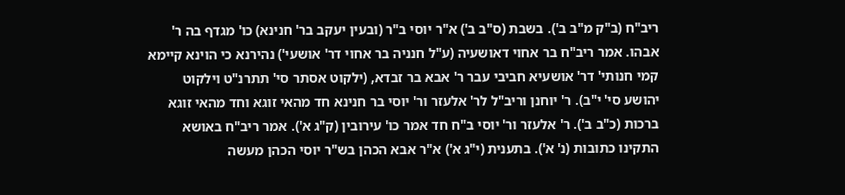ריב"ח (ב"ק מ"ב ב'). בשבת (ס"ב ב') א"ר יוסי ב"ר (ובעין יעקב בר' חנינא) כו' מגדף בה ר' אבהו. אמר ריב"ח בר אחוי דאושעיה (ע"ל חנניה בר אחוי דר' אושעי') נהירנא כי הוינא קיימא קמי חנותי' דר' אושעיא חביבי עבר ר' אבא בר זבדא, (ילקוט אסתר סי' תתרנ"ט וילקוט יהושע סי' י"ב). ר' יוחנן וריב"ל לר' אלעזר ור' יוסי בר חנינא חד מהאי זוגא וחד מהאי זוגא ברכות (כ"ב ב'). ר' אלעזר ור' יוסי ב"ח חד אמר כו' עירובין (ק"ג א'). אמר ריב"ח באושא התקינו כתובות (נ' א'). בתענית (י"ג א') א"ר אבא הכהן בש"ר יוסי הכהן מעשה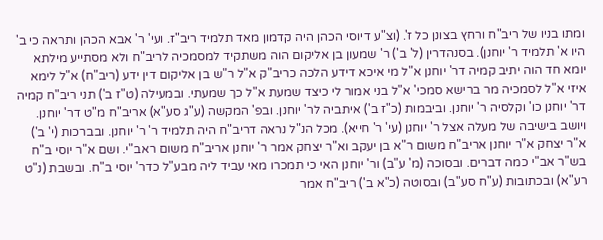ומתו בניו של ריב"ח ורחץ בצונן כל ז'. (וצ"ע דיוסי הכהן היה קדמון מאד תלמיד ריב"ז. ועי' ר' אבא הכהן ותראה כי ב' היו א' תלמיד ר' יוחנן). בסנהדרין (ל' ב') ר' שמעון בן אליקום הוה משתקיד למסמכיה לריב"ח ולא מסתייע מילתא יומא חד הוה יתיב קמיה דר' יוחנן א"ל מי איכא דידע הלכה כריב"ק א"ל ר"ש בן אליקום דין ידע (ריב"ח) א"ל לימא איזי א"ל לסמכיה מר ברישא סמכי' א"ל בני אמור לי כיצד שמעת א"ל כך שמעתי. ובמעילה (ט"ז ב') תני ריב"ח קמיה דר' יוחנן כו' וקלסיה ר' יוחנן. וביבמות (כ"ז ב') איתביה לר' יוחנן. ובפ' המקשה (ע"ג סע"א) אריב"ח מ"ט דר' יוחנן. ויושב בישיבה של מעלה אצל ר' יוחנן (עי' ר' חייא). מכל הנ"ל נראה דריב"ח היה תלמיד ר' ר' יוחנן. ובברכות (י' ב') א"ר יצחק א"ר יוחנן אריב"ח משום ר"א בן יעקב וא"ר יצחק אמר ר' יוחנן אריב"ח משום ראב"י. ושם א"ר יוסי ב"ח בש"ר אב"י כמה דברים. ובסוכה (מ' ע"ב) ור' יוחנן האי כי תמכרו מאי עביד ליה מבע"ל כדר' יוסי ב"ח. ובשבת (נ"ט רע"א) ובכתובות (ע"ח סע"ב) ובסוטה (כ"א ב') ריב"ח אמר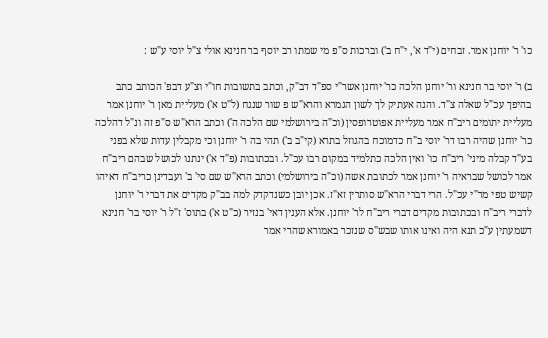כו' ר' יוחנן אמר. זבחים (י"ד א', י"ח ב') וברכות ס"פ מי שמתו רב יוסף בר חנינא אולי צ"ל יוסי ע"ש :

ב) ר' יוסי בר חנינא ור' יוחנן הלכה כר' יוחנן אשר"י ספ"ד דב"ק, וכתב בתשובות חו"י וצ"ע דבפ' הכותב כתב בהיפך עכ"ל שאלה צ"ד. והנה אעתיק לך לשון הגמרא והרא"ש פ שור שנגח (ל"ט א') מעליית מאן ר' יוחנן אמר מעליית יתומים ריב"ח אמר מעליית אפוטרופסין (וכ"ה בירושלמי שם הלכה ה') וכתב הרא"ש ס"פ זה ונ"ל דהלכה כר' יוחנן שהיה רבו דר' יוסי ב"ח כדמוכח בהגוזל בתרא (קי"ב ב') תהי בה ר' יוחנן וכי מקבלין עדות שלא בפני בע"ד קבלה מיני' ריב"ח כו' ואין הלכה כתלמיד במקום רבו עכ"ל. ובכתובות (פ"ד א') ינתנו לכושל שבהם ריב"ח אמר לכושל שבראיה ר' יוחנן אמר לכתובת אשה (וכ"ה בירושלמי) וכתב הרא"ש שם סי' ב' ועבדינן כריב"ח דאיהו קשיש טפי מר"י עכ"ל. הרי דברי הרא"ש סותרין זא"ז. אכן יובן כשנדקדק למה בב"ק מקדים את דברי ר' יוחנן לדברי ריב"ח ובכתובות מקדים דברי ריב"ח לר' יוחנן. אלא הענין דאי' בנזיר (כ"ט א') בתוס' ז"ל ר' יוסי בר' חנינא דשמעתין ע"כ תנא היה ואינו אותו שבש"ס שנזכר באמורא שהרי אמר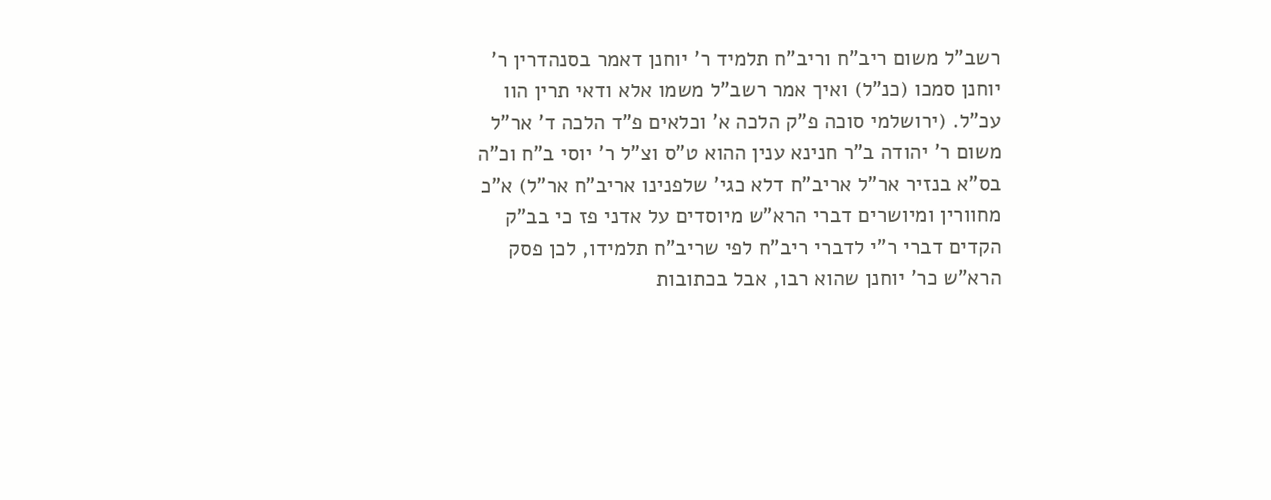רשב"ל משום ריב"ח וריב"ח תלמיד ר' יוחנן דאמר בסנהדרין ר' יוחנן סמכו (כנ"ל) ואיך אמר רשב"ל משמו אלא ודאי תרין הוו עכ"ל. (ירושלמי סוכה פ"ק הלכה א' וכלאים פ"ד הלכה ד' אר"ל משום ר' יהודה ב"ר חנינא ענין ההוא ט"ס וצ"ל ר' יוסי ב"ח וכ"ה בס"א בנזיר אר"ל אריב"ח דלא כגי' שלפנינו אריב"ח אר"ל) א"כ מחוורין ומיושרים דברי הרא"ש מיוסדים על אדני פז כי בב"ק הקדים דברי ר"י לדברי ריב"ח לפי שריב"ח תלמידו, לכן פסק הרא"ש כר' יוחנן שהוא רבו, אבל בכתובות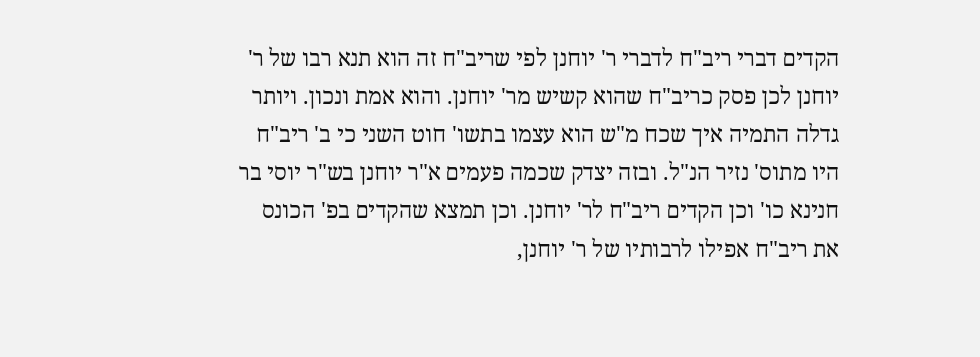הקדים דברי ריב"ח לדברי ר' יוחנן לפי שריב"ח זה הוא תנא רבו של ר' יוחנן לכן פסק כריב"ח שהוא קשיש מר' יוחנן. והוא אמת ונכון. ויותר גדלה התמיה איך שכח מ"ש הוא עצמו בתשו' חוט השני כי ב' ריב"ח היו מתוס' נזיר הנ"ל. ובזה יצדק שכמה פעמים א"ר יוחנן בש"ר יוסי בר חנינא כו' וכן הקדים ריב"ח לר' יוחנן. וכן תמצא שהקדים בפ' הכונס את ריב"ח אפילו לרבותיו של ר' יוחנן,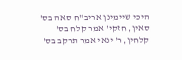היכי שיימינן אריב"ח סאה בס' סאין, חזקי' אמר קלח בס' קלחין, ר' ינאי אמר תרקב בס'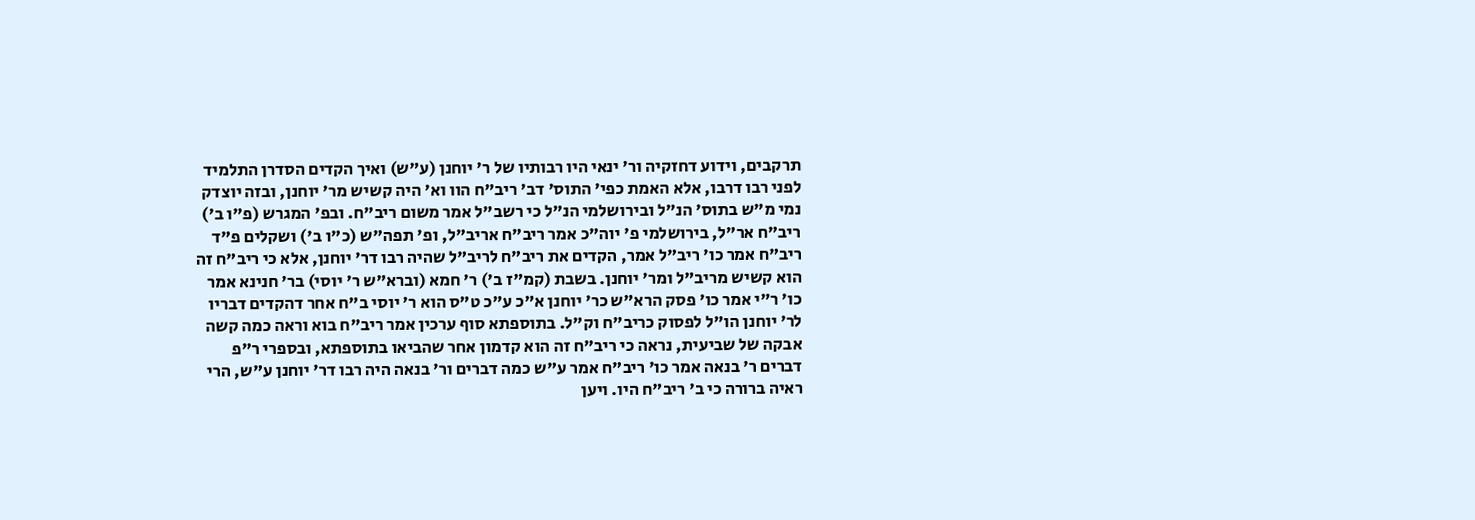תרקבים, וידוע דחזקיה ור' ינאי היו רבותיו של ר' יוחנן (ע"ש) ואיך הקדים הסדרן התלמיד לפני רבו דרבו, אלא האמת כפי' התוס' דב' ריב"ח הוו וא' היה קשיש מר' יוחנן, ובזה יוצדק נמי מ"ש בתוס' הנ"ל ובירושלמי הנ"ל כי רשב"ל אמר משום ריב"ח. ובפ' המגרש (פ"ו ב') ריב"ח אר"ל, בירושלמי פ' יוה"כ אמר ריב"ח אריב"ל, ופ' תפה"ש (כ"ו ב') ושקלים פ"ד ריב"ח אמר כו' ריב"ל אמר, הקדים את ריב"ח לריב"ל שהיה רבו דר' יוחנן, אלא כי ריב"ח זה הוא קשיש מריב"ל ומר' יוחנן. בשבת (קמ"ז ב') ר' חמא (וברא"ש ר' יוסי) בר' חנינא אמר כו' ר"י אמר כו' פסק הרא"ש כר' יוחנן א"כ ע"כ ט"ס הוא ר' יוסי ב"ח אחר דהקדים דבריו לר' יוחנן הו"ל לפסוק כריב"ח וק"ל. בתוספתא סוף ערכין אמר ריב"ח בוא וראה כמה קשה אבקה של שביעית, נראה כי ריב"ח זה הוא קדמון אחר שהביאו בתוספתא, ובספרי ר"פ דברים ר' בנאה אמר כו' ריב"ח אמר ע"ש כמה דברים ור' בנאה היה רבו דר' יוחנן ע"ש, הרי ראיה ברורה כי ב' ריב"ח היו. ויען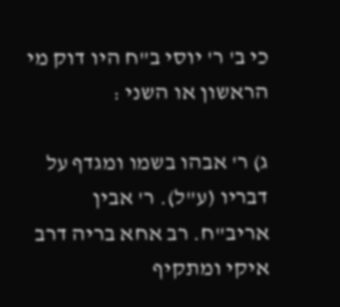כי ב' ר' יוסי ב"ח היו דוק מי הראשון או השני :

ג) ר' אבהו בשמו ומגדף על דבריו (ע"ל). ר' אבין אריב"ח. רב אחא בריה דרב איקי ומתקיף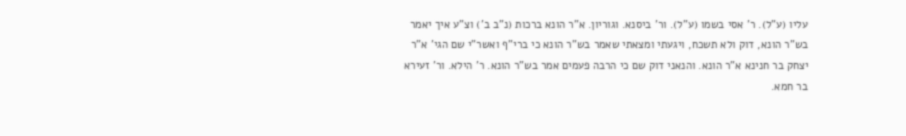עליו (ע"ל). ר' אסי בשמו (ע"ל). ור' ביסנא. וגוריון. א"ר הונא ברכות (נ"ב ב') וצ"ע איך יאמר בש"ר הונא, דוק ולא תשכח, ויגעתי ומצאתי שאמר בש"ר הונא כי ברי"ף ואשר"י שם הגי' א"ר יצחק בר חנינא א"ר הונא. והנאני דוק שם כי הרבה פעמים אמר בש"ר הונא. ר' הילא. ור' זעירא בר חמא.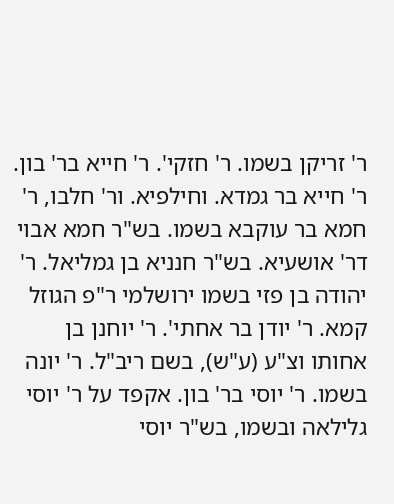ר' זריקן בשמו. ר' חזקי'. ר' חייא בר' בון. ר' חייא בר גמדא. וחילפיא. ור' חלבו, ר' חמא בר עוקבא בשמו. בש"ר חמא אבוי דר' אושעיא. בש"ר חנניא בן גמליאל. ר' יהודה בן פזי בשמו ירושלמי ר"פ הגוזל קמא. ר' יודן בר אחתי'. ר' יוחנן בן אחותו וצ"ע (ע"ש), בשם ריב"ל. ר' יונה בשמו. ר' יוסי בר' בון. אקפד על ר' יוסי גלילאה ובשמו, בש"ר יוסי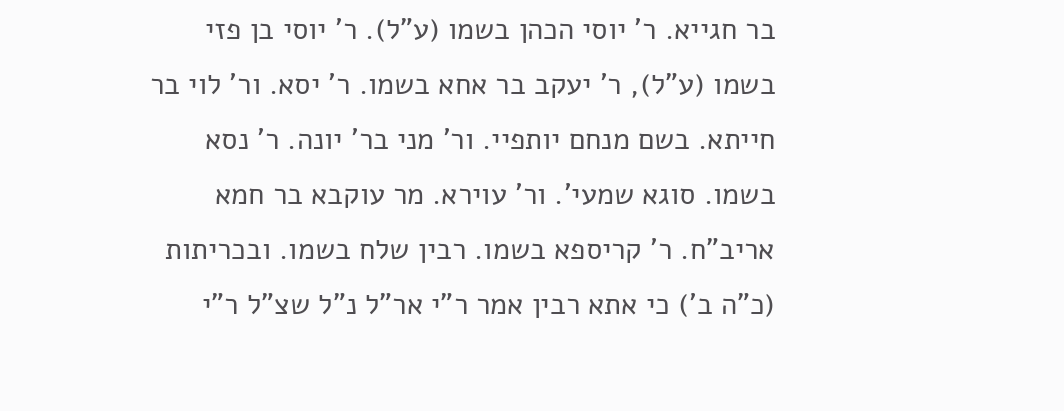בר חגייא. ר' יוסי הכהן בשמו (ע"ל). ר' יוסי בן פזי בשמו (ע"ל), ר' יעקב בר אחא בשמו. ר' יסא. ור' לוי בר חייתא. בשם מנחם יותפיי. ור' מני בר' יונה. ר' נסא בשמו. סוגא שמעי'. ור' עוירא. מר עוקבא בר חמא אריב"ח. ר' קריספא בשמו. רבין שלח בשמו. ובכריתות (כ"ה ב') כי אתא רבין אמר ר"י אר"ל נ"ל שצ"ל ר"י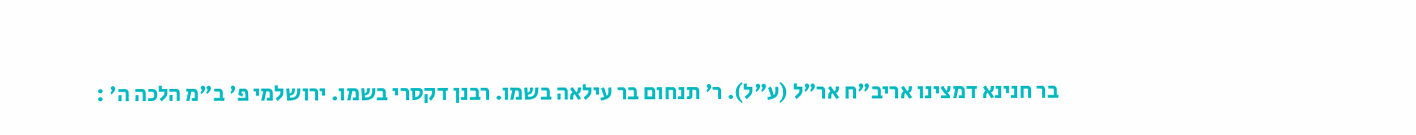בר חנינא דמצינו אריב"ח אר"ל (ע"ל). ר' תנחום בר עילאה בשמו. רבנן דקסרי בשמו. ירושלמי פ' ב"מ הלכה ה' :